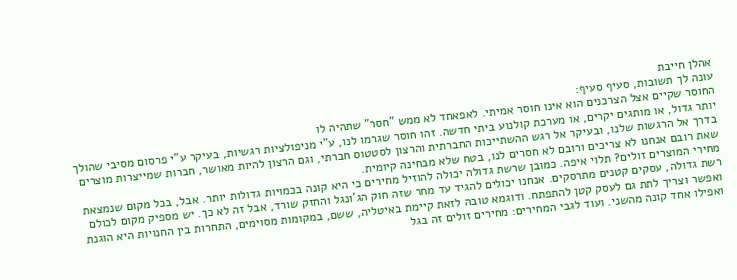אהלן חייבת
עונה לך תשובות, סעיף סעיף:
החוסר שקיים אצל הצרכנים הוא אינו חוסר אמיתי. לאפאחד לא ממש "חסר" שתהיה לו
יותר גדול, או מותגים יקרים, או מערכת קולנוע ביתי חדשה. זהו חוסר שגרמו לנו, ע"י מניפולציות רגשיות, בעיקר ע"י פרסום מסיבי שהולך בדרך אל הרגשות שלנו, ובעיקר אל רגש ההשתייכות החברתית והרצון לסטטוס חברתי, וגם הרצון להיות מאושר, חברות שמייצרות מוצרים שאת רובם אנחנו לא צריכים ורובם לא חסרים לנו, בטח שלא מבחינה קיומית.
מחירי המוצרים זולים? תלוי איפה. כמובן שרשת גדולה יכולה להוזיל מחירים כי היא קונה בכמויות גדולות יותר. אבל, בכל מקום שנמצאת רשת גדולה, עסקים קטנים מתרסקים. אנחנו יכולים להגיד עד מחר שזה חוק הג'ונגל והחזק שורד, אבל זה לא כך. יש מספיק מקום לכולם ואפשר וצריך לתת גם לעסק קטן להתפתח. ודוגמא טובה לזאת קיימת באיטליה, ששם, במקומות מסוימים, התחרות בין החנויות היא הוגנת ואפילו אחד קונה מהשני. ועוד לגבי המחירים: מחירים זולים זה בגל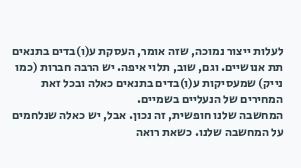לעלות ייצור נמוכה, שזה אומר, העסקת ע(ו)בדים בתנאים תת אנושיים. וגם, שוב, תלוי איפה. יש הרבה חברות (כמו נייק) שמעסיקות ע(ו)בדים בתנאים כאלה ובכל זאת המחירים של הנעליים בשמיים.
המחשבה שלנו חופשית, זה נכון. אבל, יש כאלה שנלחמים על המחשבה שלנו. כשאת רואה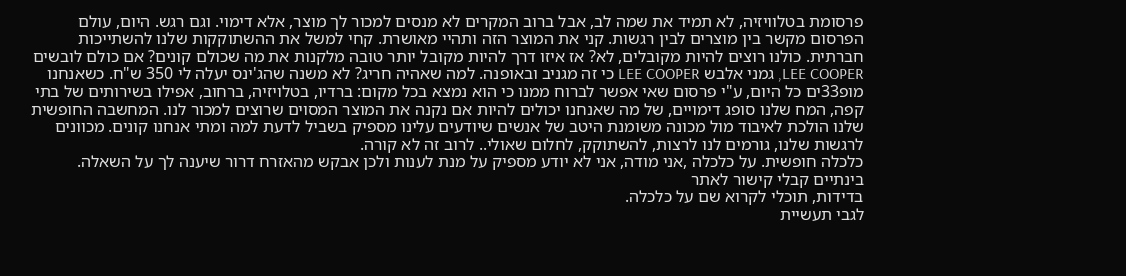פרסומת בטלוויזיה, לא תמיד את שמה לב, אבל ברוב המקרים לא מנסים למכור לך מוצר, אלא דימוי. וגם רגש. היום, עולם הפרסום מקשר בין מוצרים לבין רגשות. קני את המוצר הזה ותהיי מאושרת. קחי למשל את ההשתוקקות שלנו להשתייכות חברתית. כולנו רוצים להיות מקובלים, לא? אז איזו דרך להיות מקובל יותר טובה מלקנות את מה שכולם קונים? אם כולם לובשים LEE COOPER, גמני אלבש LEE COOPER כי זה מגניב ובאופנה. למה שאהיה חריג? לא משנה שהג'ינס יעלה לי 350 ש"ח. כשאנחנו מופ33ים כל היום, ע"י פרסום שאי אפשר לברוח ממנו כי הוא נמצא בכל מקום: ברדיו, בטלויזיה, ברחוב, אפילו בשירותים של בתי קפה, המח שלנו סופג דימויים, של מה שאנחנו יכולים להיות אם נקנה את המוצר המסוים שרוצים למכור לנו. המחשבה החופשית שלנו הולכת לאיבוד מול מכונה משומנת היטב של אנשים שיודעים עלינו מספיק בשביל לדעת למה ומתי אנחנו קונים. מכוונים לרגשות שלנו, גורמים לנו לרצות, להשתוקק, לחלום שאולי.. לרוב זה לא קורה.
כלכלה חופשית. על כלכלה ,אני מודה, אני לא יודע מספיק על מנת לענות ולכן אבקש מהאזרח דרור שיענה לך על השאלה. בינתיים קבלי קישור לאתר
בדידות, תוכלי לקרוא שם על כלכלה.
לגבי תעשיית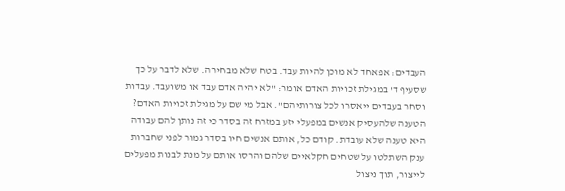העבדים: אפאחד לא מוכן להיות עבד. בטח שלא מבחירה. שלא לדבר על כך שסעיף ד' במגילת זכויות האדם אומר: "לא יהיה אדם עבד או משועבד. עבדות וסחר בעבדים ייאסרו לכל צורותיהם". אבל מי שם על מגילת זכויות האדם? הטענה שלהעסיק אנשים במפעלי יזע במזרח זה בסדר כי זה נותן להם עבודה היא טענה שלא עובדת. קודם כל, אותם אנשים חיו בסדר גמור לפני שחברות ענק השתלטו על שטחים חקלאיים שלהם והרסו אותם על מנת לבנות מפעלים לייצור, תוך ניצול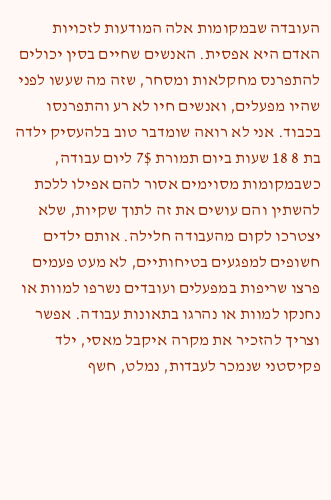העובדה שבמקומות אלה המודעות לזכויות האדם היא אפסית. האנשים שחיים בסין יכולים להתפרנס מחקלאות ומסחר, שזה מה שעשו לפני שהיו מפעלים, ואנשים חיו לא רע והתפרנסו בכבוד. אני לא רואה שומדבר טוב בלהעסיק ילדה בת 8 18 שעות ביום תמורת 7$ ליום עבודה, כשבמקומות מסוימים אסור להם אפילו ללכת להשתין והם עושים את זה לתוך שקיות, שלא יצטרכו לקום מהעבודה חלילה. אותם ילדים חשופים למפגעים בטיחותיים, לא מעט פעמים פרצו שריפות במפעלים ועובדים נשרפו למוות או נחנקו למוות או נהרגו בתאונות עבודה. אפשר וצריך להזכיר את מקרה איקבל מאסי, ילד פקיסטני שנמכר לעבדות, נמלט, חשף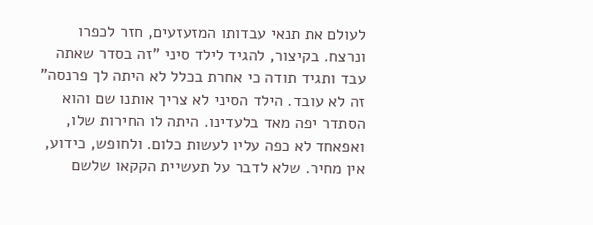לעולם את תנאי עבדותו המזעזעים, חזר לכפרו ונרצח. בקיצור, להגיד לילד סיני "זה בסדר שאתה עבד ותגיד תודה כי אחרת בכלל לא היתה לך פרנסה" זה לא עובד. הילד הסיני לא צריך אותנו שם והוא הסתדר יפה מאד בלעדינו. היתה לו החירות שלו, ואפאחד לא כפה עליו לעשות כלום. ולחופש, כידוע, אין מחיר. שלא לדבר על תעשיית הקקאו שלשם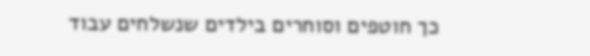כך חוטפים וסוחרים בילדים שנשלחים עבוד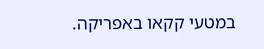במטעי קקאו באפריקה.